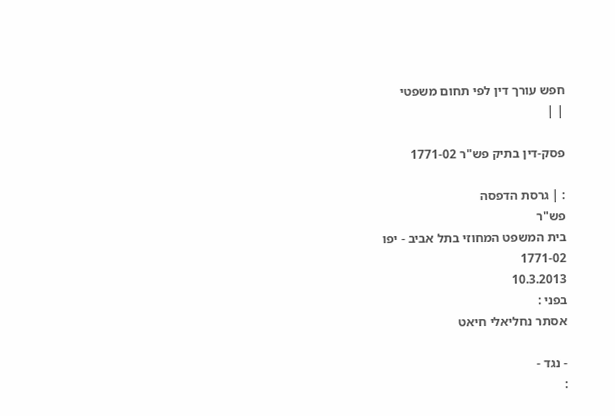חפש עורך דין לפי תחום משפטי
| |

פסק-דין בתיק פש"ר 1771-02

: | גרסת הדפסה
פש"ר
בית המשפט המחוזי בתל אביב - יפו
1771-02
10.3.2013
בפני :
אסתר נחליאלי חיאט

- נגד -
: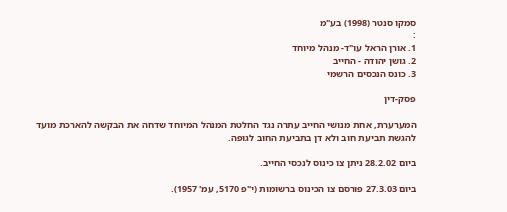סמקו סנטר (1998) בע"מ
:
1. אורן הראל עו"ד- מנהל מיוחד
2. גושן יהודה - החייב
3. כונס הנכסים הרשמי

פסק-דין

המערערת, אחת מנושי החייב עתרה נגד החלטת המנהל המיוחד שדחה את הבקשה להארכת מועד להגשת תביעת חוב ולא דן בתביעת החוב לגופה.

ביום 28.2.02 ניתן צו כינוס לנכסי החייב.

ביום 27.3.03 פורסם צו הכינוס ברשומות (י"פ 5170, עמ' 1957).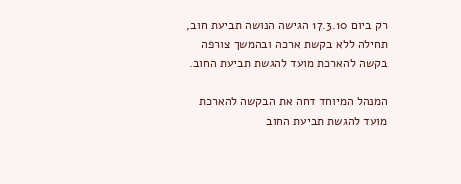רק ביום 17.3.10 הגישה הנושה תביעת חוב, תחילה ללא בקשת ארכה ובהמשך צורפה בקשה להארכת מועד להגשת תביעת החוב.

המנהל המיוחד דחה את הבקשה להארכת מועד להגשת תביעת החוב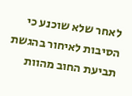לאחר שלא שוכנע כי הסיבות לאיחור בהגשת תביעת החוב מהוות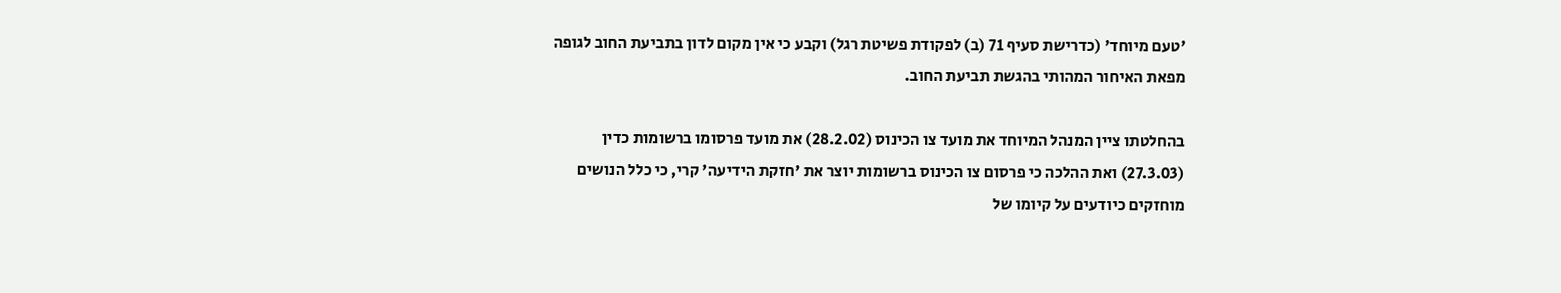'טעם מיוחד' (כדרישת סעיף 71 (ב) לפקודת פשיטת רגל) וקבע כי אין מקום לדון בתביעת החוב לגופה מפאת האיחור המהותי בהגשת תביעת החוב.

בהחלטתו ציין המנהל המיוחד את מועד צו הכינוס (28.2.02) את מועד פרסומו ברשומות כדין (27.3.03) ואת ההלכה כי פרסום צו הכינוס ברשומות יוצר את 'חזקת הידיעה' קרי, כי כלל הנושים מוחזקים כיודעים על קיומו של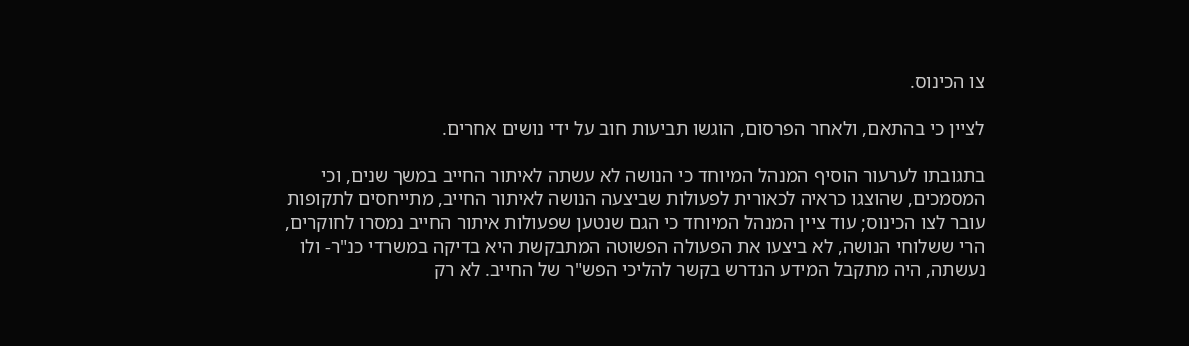צו הכינוס.

לציין כי בהתאם, ולאחר הפרסום, הוגשו תביעות חוב על ידי נושים אחרים.

בתגובתו לערעור הוסיף המנהל המיוחד כי הנושה לא עשתה לאיתור החייב במשך שנים, וכי המסמכים, שהוצגו כראיה לכאורית לפעולות שביצעה הנושה לאיתור החייב, מתייחסים לתקופות עובר לצו הכינוס; עוד ציין המנהל המיוחד כי הגם שנטען שפעולות איתור החייב נמסרו לחוקרים, הרי ששלוחי הנושה, לא ביצעו את הפעולה הפשוטה המתבקשת היא בדיקה במשרדי כנ"ר- ולו נעשתה, היה מתקבל המידע הנדרש בקשר להליכי הפש"ר של החייב. לא רק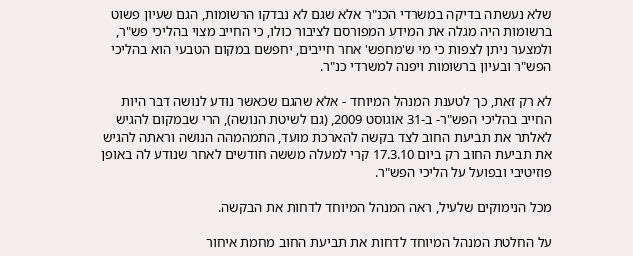שלא נעשתה בדיקה במשרדי הכנ"ר אלא שגם לא נבדקו הרשומות, הגם שעיון פשוט ברשומות היה מגלה את המידע המפורסם לציבור כולו, כי החייב מצוי בהליכי פש"ר, ולמצער ניתן לצפות כי מי ש'מחפש' אחר חייבים, יחפשם במקום הטבעי הוא בהליכי הפש"ר ובעיון ברשומות ויפנה למשרדי כנ"ר.

לא רק זאת, כך לטענת המנהל המיוחד - אלא שהגם שכאשר נודע לנושה דבר היות החייב בהליכי הפש"ר- ב-31 אוגוסט 2009, (גם לשיטת הנושה), הרי שבמקום להגיש לאלתר את תביעת החוב לצד בקשה להארכת מועד, התמהמהה הנושה וראתה להגיש את תביעת החוב רק ביום 17.3.10 קרי למעלה מששה חודשים לאחר שנודע לה באופן פוזיטיבי ובפועל על הליכי הפש"ר.

מכל הנימוקים שלעיל, ראה המנהל המיוחד לדחות את הבקשה.

על החלטת המנהל המיוחד לדחות את תביעת החוב מחמת איחור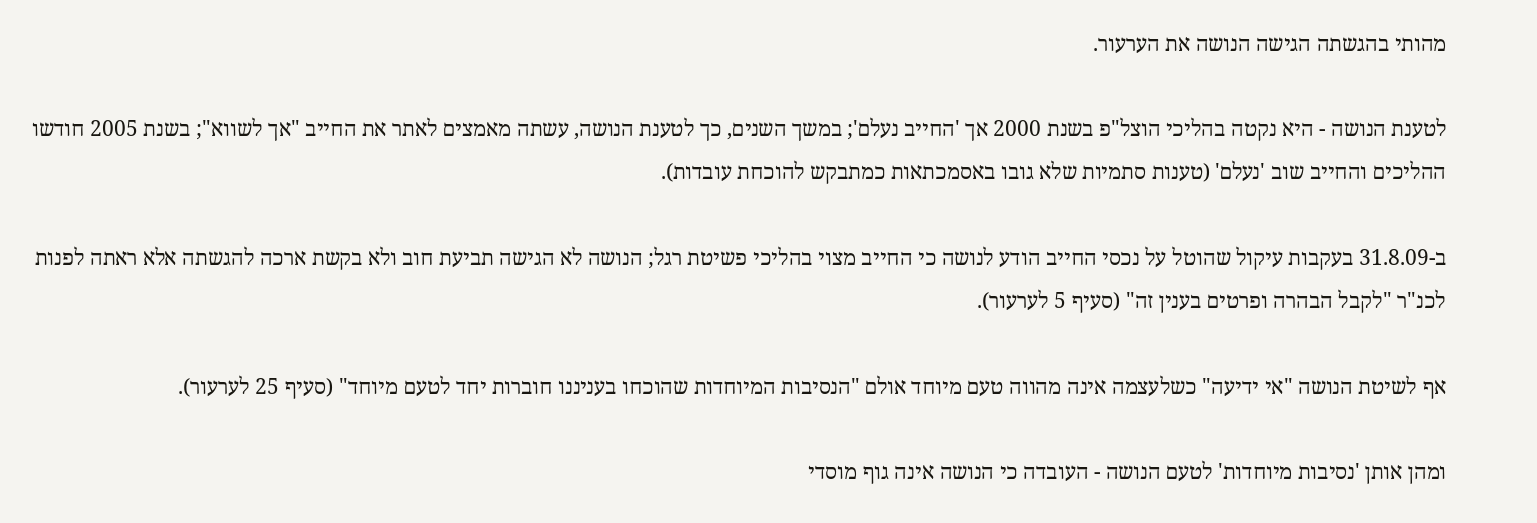מהותי בהגשתה הגישה הנושה את הערעור.

לטענת הנושה - היא נקטה בהליכי הוצל"פ בשנת 2000 אך 'החייב נעלם'; במשך השנים, כך לטענת הנושה, עשתה מאמצים לאתר את החייב "אך לשווא"; בשנת 2005 חודשו ההליכים והחייב שוב 'נעלם' (טענות סתמיות שלא גובו באסמכתאות כמתבקש להוכחת עובדות).

ב-31.8.09 בעקבות עיקול שהוטל על נכסי החייב הודע לנושה כי החייב מצוי בהליכי פשיטת רגל; הנושה לא הגישה תביעת חוב ולא בקשת ארכה להגשתה אלא ראתה לפנות לכנ"ר "לקבל הבהרה ופרטים בענין זה" (סעיף 5 לערעור).

אף לשיטת הנושה "אי ידיעה" כשלעצמה אינה מהווה טעם מיוחד אולם "הנסיבות המיוחדות שהוכחו בעניננו חוברות יחד לטעם מיוחד" (סעיף 25 לערעור).

ומהן אותן 'נסיבות מיוחדות' לטעם הנושה - העובדה כי הנושה אינה גוף מוסדי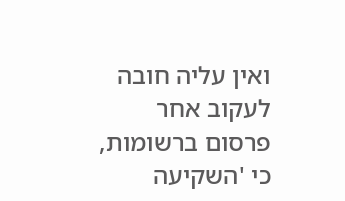ואין עליה חובה לעקוב אחר פרסום ברשומות, כי 'השקיעה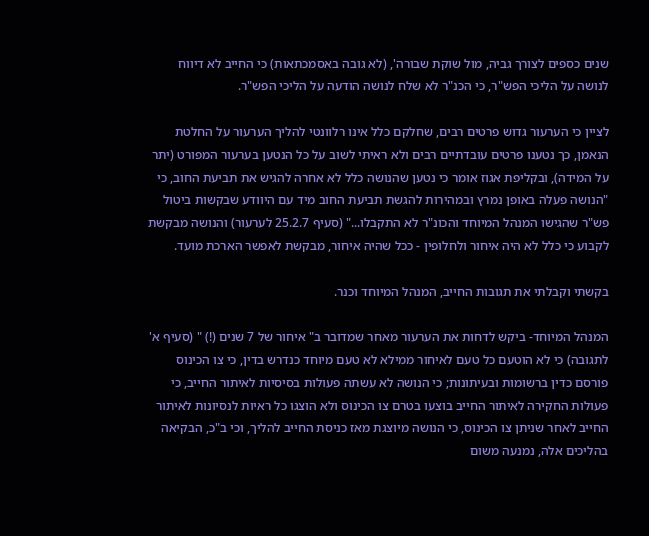שנים כספים לצורך גביה, מול שוקת שבורה', (לא גובה באסמכתאות) כי החייב לא דיווח לנושה על הליכי הפש"ר, כי הכנ"ר לא שלח לנושה הודעה על הליכי הפש"ר.

לציין כי הערעור גדוש פרטים רבים, שחלקם כלל אינו רלוונטי להליך הערעור על החלטת הנאמן, כך נטענו פרטים עובדתיים רבים ולא ראיתי לשוב על כל הנטען בערעור המפורט (יתר על המידה), ובקליפת אגוז אומר כי נטען שהנושה כלל לא אחרה להגיש את תביעת החוב, כי "הנושה פעלה באופן נמרץ ובמהירות להגשת תביעת החוב מיד עם היוודע שבקשות ביטול פש"ר שהגישו המנהל המיוחד והכונ"ר לא התקבלו..." (סעיף 25.2.7 לערעור) והנושה מבקשת לקבוע כי כלל לא היה איחור ולחלופין - ככל שהיה איחור, מבקשת לאפשר הארכת מועד.

בקשתי וקבלתי את תגובות החייב, המנהל המיוחד וכנר.

המנהל המיוחד- ביקש לדחות את הערעור מאחר שמדובר ב" איחור של 7 שנים (!) " (סעיף א' לתגובה) כי לא הוטעם כל טעם לאיחור ממילא לא טעם מיוחד כנדרש בדין, כי צו הכינוס פורסם כדין ברשומות ובעיתונות; כי הנושה לא עשתה פעולות בסיסיות לאיתור החייב, כי פעולות החקירה לאיתור החייב בוצעו בטרם צו הכינוס ולא הוצגו כל ראיות לנסיונות לאיתור החייב לאחר שניתן צו הכינוס, כי הנושה מיוצגת מאז כניסת החייב להליך, וכי ב"כ, הבקיאה בהליכים אלה, נמנעה משום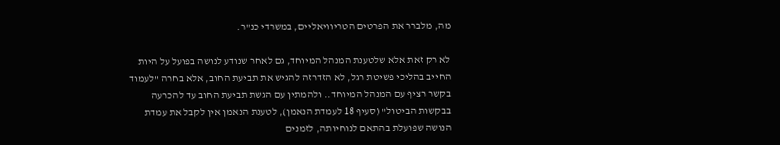מה, מלברר את הפרטים הטריוויאליים, במשרדי כנ"ר.

לא רק זאת אלא שלטענת המנהל המיוחד, גם לאחר שנודע לנושה בפועל על היות החייב בהליכי פשיטת רגל, לא הזדרזה להגיש את תביעת החוב, אלא בחרה "לעמוד בקשר רציף עם המנהל המיוחד.. ולהמתין עם הגשת תביעת החוב עד להכרעה בבקשות הביטול" (סעיף 18 לעמדת הנאמן), לטענת הנאמן אין לקבל את עמדת הנושה שפועלת בהתאם לנוחיותה, לזמנים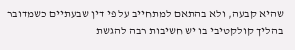שהיא קבעה, ולא בהתאם למתחייב על פי דין שבעתיים כשמדובר בהליך קולקטיבי בו יש חשיבות רבה להגשת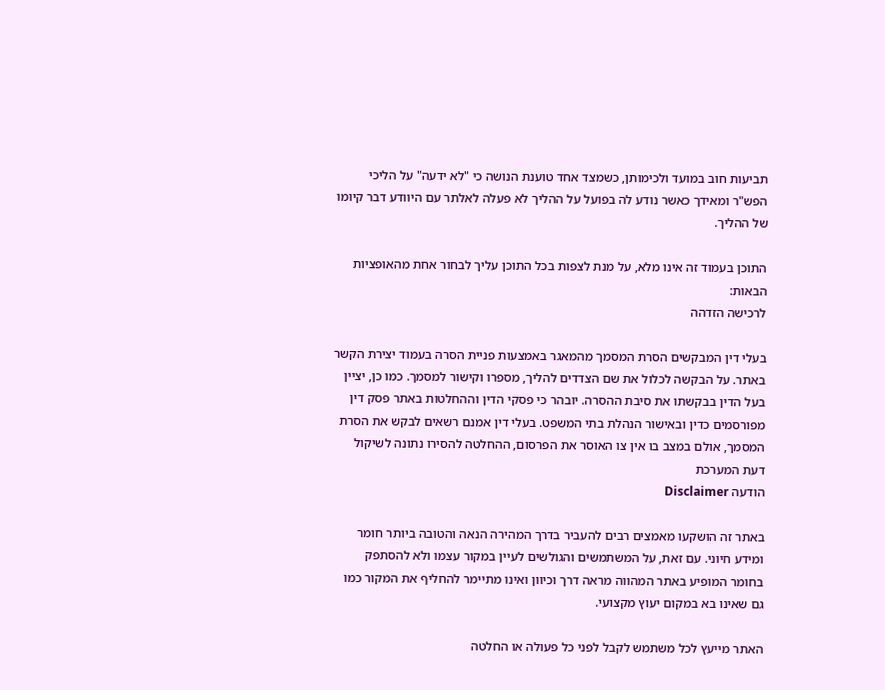תביעות חוב במועד ולכימותן, כשמצד אחד טוענת הנושה כי "לא ידעה" על הליכי הפש"ר ומאידך כאשר נודע לה בפועל על ההליך לא פעלה לאלתר עם היוודע דבר קיומו של ההליך.

התוכן בעמוד זה אינו מלא, על מנת לצפות בכל התוכן עליך לבחור אחת מהאופציות הבאות:
לרכישה הזדהה

בעלי דין המבקשים הסרת המסמך מהמאגר באמצעות פניית הסרה בעמוד יצירת הקשר באתר. על הבקשה לכלול את שם הצדדים להליך, מספרו וקישור למסמך. כמו כן, יציין בעל הדין בבקשתו את סיבת ההסרה. יובהר כי פסקי הדין וההחלטות באתר פסק דין מפורסמים כדין ובאישור הנהלת בתי המשפט. בעלי דין אמנם רשאים לבקש את הסרת המסמך, אולם במצב בו אין צו האוסר את הפרסום, ההחלטה להסירו נתונה לשיקול דעת המערכת
הודעה Disclaimer

באתר זה הושקעו מאמצים רבים להעביר בדרך המהירה הנאה והטובה ביותר חומר ומידע חיוני. עם זאת, על המשתמשים והגולשים לעיין במקור עצמו ולא להסתפק בחומר המופיע באתר המהווה מראה דרך וכיוון ואינו מתיימר להחליף את המקור כמו גם שאינו בא במקום יעוץ מקצועי.

האתר מייעץ לכל משתמש לקבל לפני כל פעולה או החלטה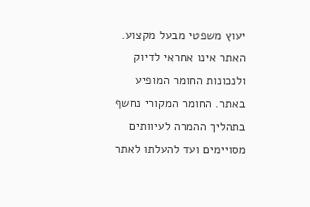יעוץ משפטי מבעל מקצוע. האתר אינו אחראי לדיוק ולנכונות החומר המופיע באתר. החומר המקורי נחשף בתהליך ההמרה לעיוותים מסויימים ועד להעלתו לאתר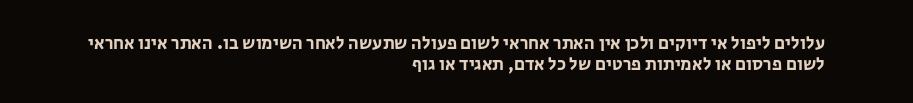עלולים ליפול אי דיוקים ולכן אין האתר אחראי לשום פעולה שתעשה לאחר השימוש בו. האתר אינו אחראי לשום פרסום או לאמיתות פרטים של כל אדם, תאגיד או גוף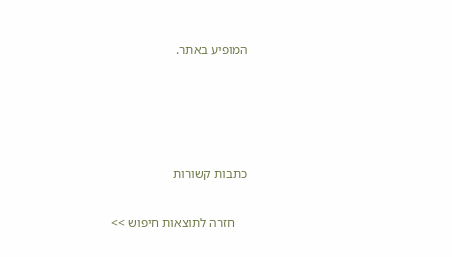המופיע באתר.




כתבות קשורות

    חזרה לתוצאות חיפוש >>